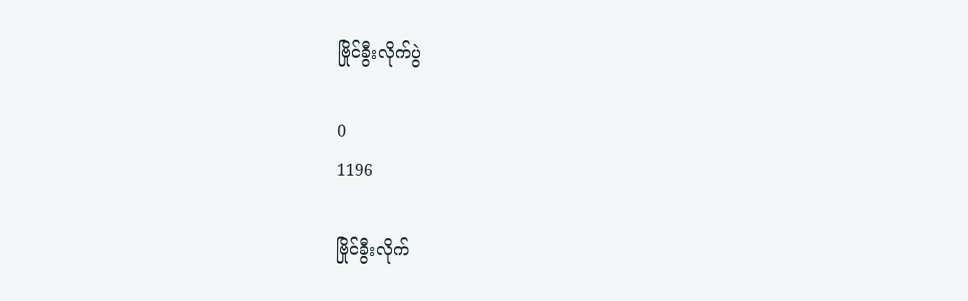ဗြိုင်ခွီးလိုက်ပွဲ

0
1196

ဗြိုင်ခွီးလိုက်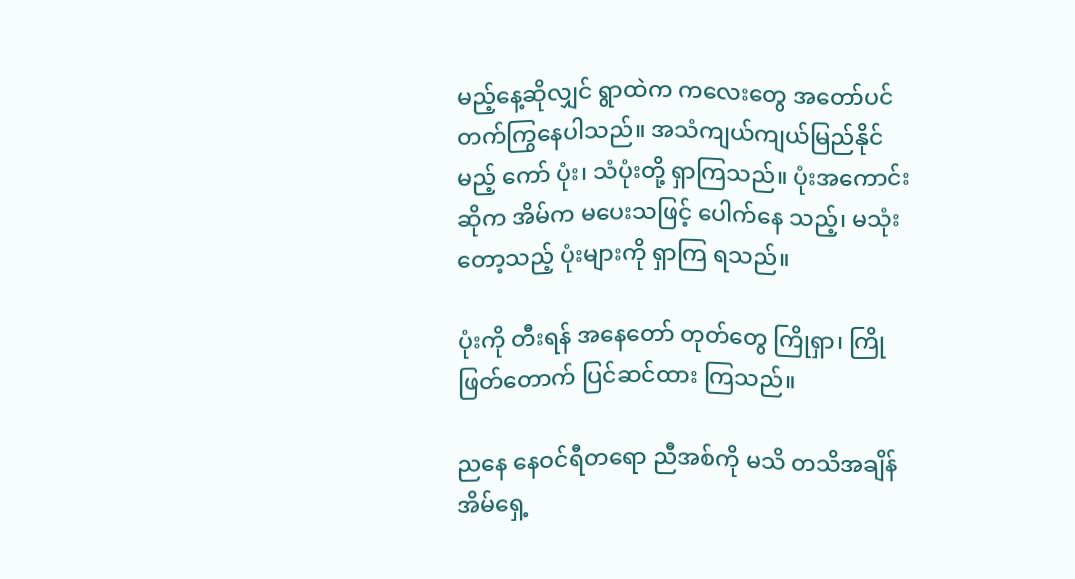မည့်နေ့ဆိုလျှင် ရွာထဲက ကလေးတွေ အတော်ပင် တက်ကြွနေပါသည်။ အသံကျယ်ကျယ်မြည်နိုင်မည့် ကော် ပုံး၊ သံပုံးတို့ ရှာကြသည်။ ပုံးအကောင်း ဆိုက အိမ်က မပေးသဖြင့် ပေါက်နေ သည့်၊ မသုံးတော့သည့် ပုံးများကို ရှာကြ ရသည်။

ပုံးကို တီးရန် အနေတော် တုတ်တွေ ကြိုရှာ၊ ကြိုဖြတ်တောက် ပြင်ဆင်ထား ကြသည်။

ညနေ နေဝင်ရီတရော ညီအစ်ကို မသိ တသိအချိန် အိမ်ရှေ့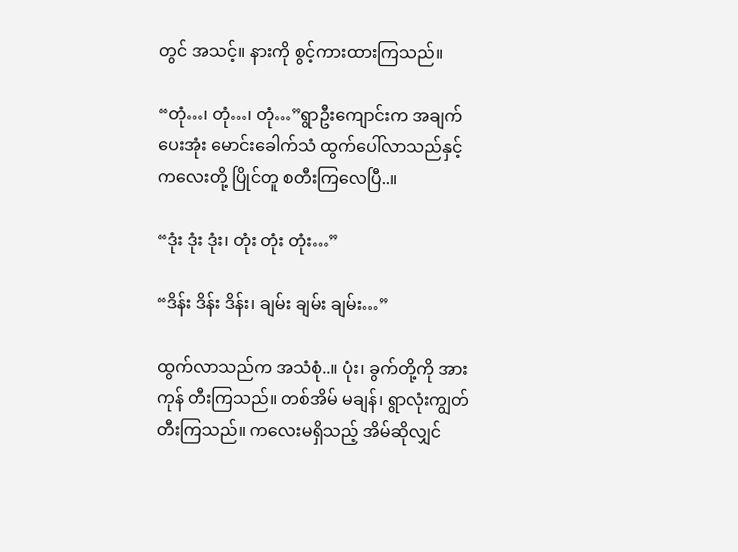တွင် အသင့်။ နားကို စွင့်ကားထားကြသည်။

“တုံ…၊ တုံ…၊ တုံ…”ရွာဦးကျောင်းက အချက်ပေးအုံး မောင်းခေါက်သံ ထွက်ပေါ်လာသည်နှင့် ကလေးတို့ ပြိုင်တူ စတီးကြလေပြီ..။

“ဒုံး ဒုံး ဒုံး၊ တုံး တုံး တုံး…”

“ဒိန်း ဒိန်း ဒိန်း၊ ချမ်း ချမ်း ချမ်း…”

ထွက်လာသည်က အသံစုံ..။ ပုံး၊ ခွက်တို့ကို အားကုန် တီးကြသည်။ တစ်အိမ် မချန်၊ ရွာလုံးကျွတ် တီးကြသည်။ ကလေးမရှိသည့် အိမ်ဆိုလျှင်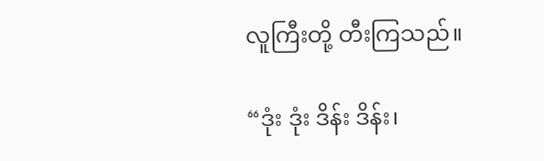လူကြီးတို့ တီးကြသည်။

“ဒုံး ဒုံး ဒိန်း ဒိန်း၊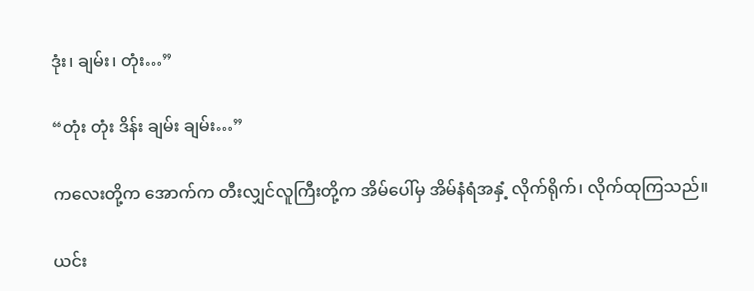ဒုံး၊ ချမ်း၊ တုံး…”

“တုံး တုံး ဒိန်း ချမ်း ချမ်း…”

ကလေးတို့က အောက်က တီးလျှင်လူကြီးတို့က အိမ်ပေါ်မှ အိမ်နံရံအနှံ့ လိုက်ရိုက်၊ လိုက်ထုကြသည်။

ယင်း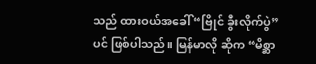သည် ထားဝယ်အခေါ် “ဗြိုင် ခွီးလိုက်ပွဲ”ပင် ဖြစ်ပါသည်။ မြန်မာလို ဆိုက “မိစ္ဆာ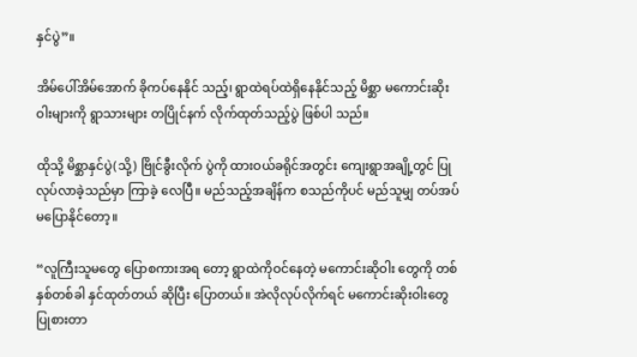နှင်ပွဲ”။

အိမ်ပေါ်အိမ်အောက် ခိုကပ်နေနိုင် သည့်၊ ရွာထဲရပ်ထဲရှိနေနိုင်သည့် မိစ္ဆာ မကောင်းဆိုးဝါးများကို ရွာသားများ တပြိုင်နက် လိုက်ထုတ်သည့်ပွဲ ဖြစ်ပါ သည်။

ထိုသို့ မိစ္ဆာနှင်ပွဲ(သို့) ဗြိုင်ခွီးလိုက် ပွဲကို ထားဝယ်ခရိုင်အတွင်း ကျေးရွာအချို့တွင် ပြုလုပ်လာခဲ့သည်မှာ ကြာခဲ့ လေပြီ။ မည်သည့်အချိန်က စသည်ကိုပင် မည်သူမျှ တပ်အပ် မပြောနိုင်တော့။

“လူကြီးသူမတွေ ပြောစကားအရ တော့ ရွာထဲကိုဝင်နေတဲ့ မကောင်းဆိုဝါး တွေကို တစ်နှစ်တစ်ခါ နှင်ထုတ်တယ် ဆိုပြီး ပြောတယ်။ အဲလိုလုပ်လိုက်ရင် မကောင်းဆိုးဝါးတွေ ပြုစားတာ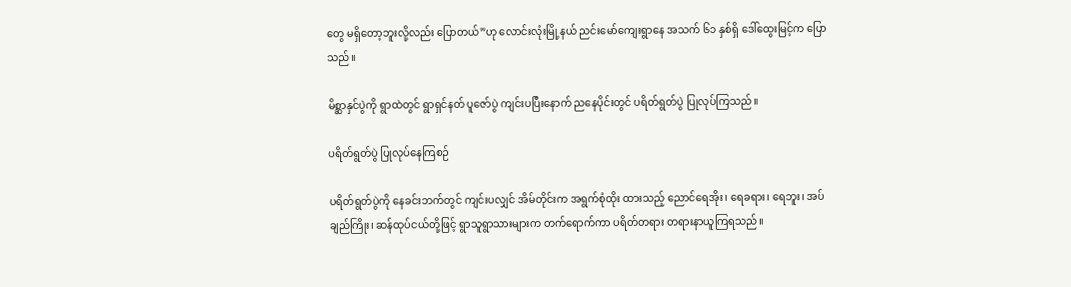တွေ မရှိတော့ဘူးလို့လည်း ပြောတယ်”ဟု လောင်းလုံးမြို့နယ် ညင်းမော်ကျေးရွာနေ အသက် ၆၁ နှစ်ရှိ ဒေါ်ထွေးမြင့်က ပြော သည်။

မိစ္ဆာနှင်ပွဲကို ရွာထဲတွင် ရွာရှင်နတ် ပူဇော်ပွဲ ကျင်းပပြီးနောက် ညနေပိုင်းတွင် ပရိတ်ရွတ်ပွဲ ပြုလုပ်ကြသည်။

ပရိတ်ရွတ်ပွဲ ပြုလုပ်နေကြစဉ်

ပရိတ်ရွတ်ပွဲကို နေခင်းဘက်တွင် ကျင်းပလျှင် အိမ်တိုင်းက အရွက်စုံထိုး ထားသည့် ညောင်ရေအိုး၊ ရေခရား၊ ရေဘူး၊ အပ်ချည်ကြိုး၊ ဆန်ထုပ်ငယ်တို့ဖြင့် ရွာသူရွာသားများက တက်ရောက်ကာ ပရိတ်တရား တရားနာယူကြရသည်။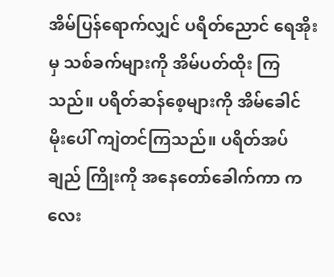အိမ်ပြန်ရောက်လျှင် ပရိတ်ညောင် ရေအိုးမှ သစ်ခက်များကို အိမ်ပတ်ထိုး ကြသည်။ ပရိတ်ဆန်စေ့များကို အိမ်ခေါင် မိုးပေါ် ကျဲတင်ကြသည်။ ပရိတ်အပ်ချည် ကြိုးကို အနေတော်ခေါက်ကာ ကလေး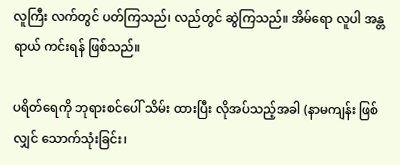လူကြီး လက်တွင် ပတ်ကြသည်၊ လည်တွင် ဆွဲကြသည်။ အိမ်ရော လူပါ အန္တရာယ် ကင်းရန် ဖြစ်သည်။

ပရိတ်ရေကို ဘုရားစင်ပေါ် သိမ်း ထားပြီး လိုအပ်သည့်အခါ (နာမကျန်း ဖြစ်လျှင် သောက်သုံးခြင်း၊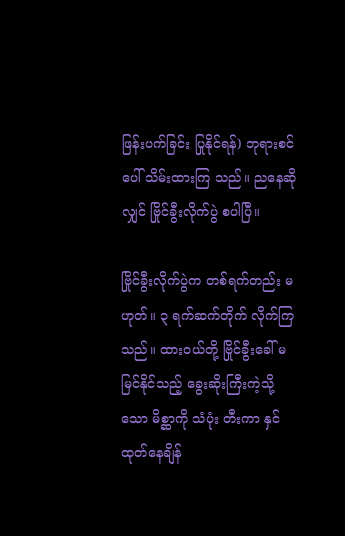ဖြန်းပက်ခြင်း ပြုနိုင်ရန်) ဘုရားစင်ပေါ် သိမ်းထားကြ သည်။ ညနေဆိုလျှင် ဗြိုင်ခွီးလိုက်ပွဲ စပါပြီ။

ဗြိုင်ခွီးလိုက်ပွဲက တစ်ရက်တည်း မဟုတ်။ ၃ ရက်ဆက်တိုက် လိုက်ကြသည်။ ထားဝယ်တို့ ဗြိုင်ခွီးခေါ် မမြင်နိုင်သည့် ခွေးဆိုးကြီးကဲ့သို့သော မိစ္ဆာကို သံပုံး တီးကာ နှင်ထုတ်နေချိန်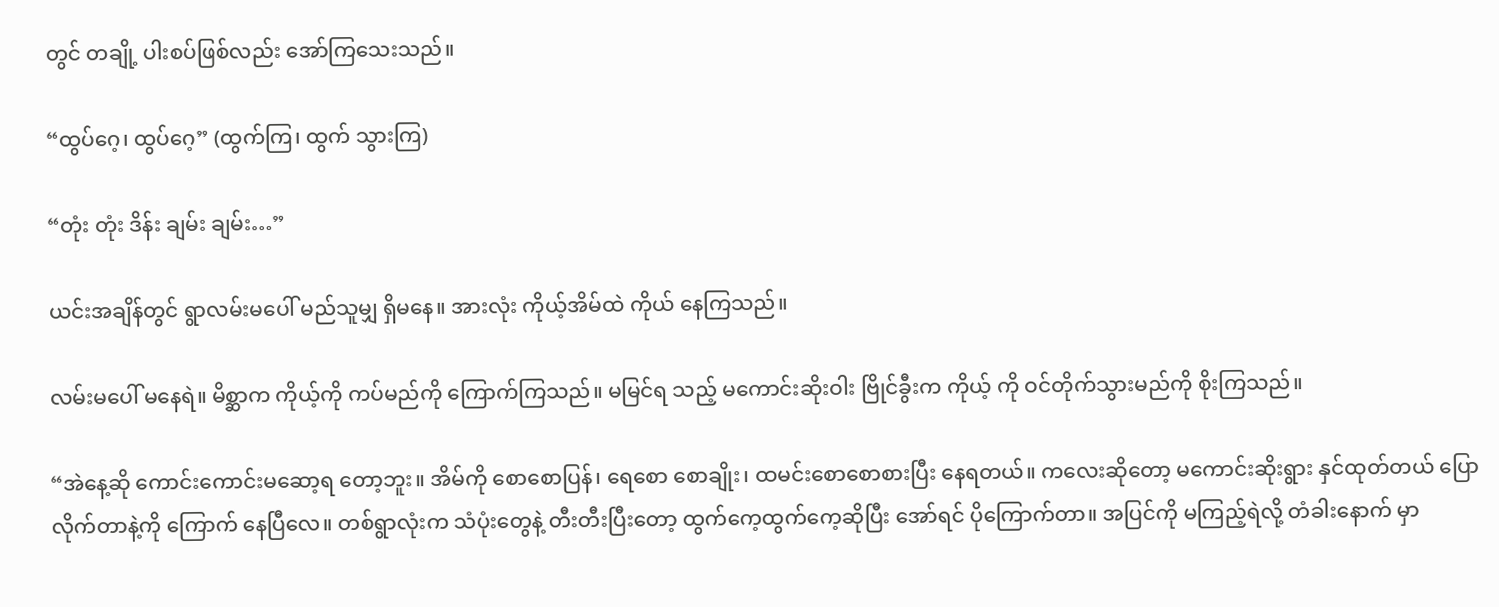တွင် တချို့ ပါးစပ်ဖြစ်လည်း အော်ကြသေးသည်။

“ထွပ်ဂေ့၊ ထွပ်ဂေ့” (ထွက်ကြ၊ ထွက် သွားကြ)

“တုံး တုံး ဒိန်း ချမ်း ချမ်း…”

ယင်းအချိန်တွင် ရွာလမ်းမပေါ် မည်သူမျှ ရှိမနေ။ အားလုံး ကိုယ့်အိမ်ထဲ ကိုယ် နေကြသည်။

လမ်းမပေါ် မနေရဲ။ မိစ္ဆာက ကိုယ့်ကို ကပ်မည်ကို ကြောက်ကြသည်။ မမြင်ရ သည့် မကောင်းဆိုးဝါး ဗြိုင်ခွီးက ကိုယ့် ကို ဝင်တိုက်သွားမည်ကို စိုးကြသည်။

“အဲနေ့ဆို ကောင်းကောင်းမဆော့ရ တော့ဘူး။ အိမ်ကို စောစောပြန်၊ ရေစော စောချိုး၊ ထမင်းစောစောစားပြီး နေရတယ်။ ကလေးဆိုတော့ မကောင်းဆိုးရွား နှင်ထုတ်တယ် ပြောလိုက်တာနဲ့ကို ကြောက် နေပြီလေ။ တစ်ရွာလုံးက သံပုံးတွေနဲ့ တီးတီးပြီးတော့ ထွက်ကေ့ထွက်ကေ့ဆိုပြီး အော်ရင် ပိုကြောက်တာ။ အပြင်ကို မကြည့်ရဲလို့ တံခါးနောက် မှာ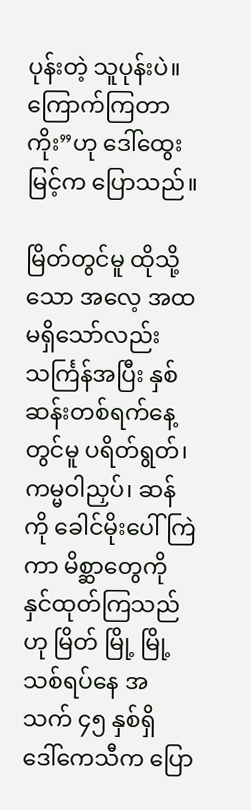ပုန်းတဲ့ သူပုန်းပဲ။ ကြောက်ကြတာကိုး”ဟု ဒေါ်ထွေးမြင့်က ပြောသည်။

မြိတ်တွင်မူ ထိုသို့သော အလေ့ အထ မရှိသော်လည်း သင်္ကြန်အပြီး နှစ်ဆန်းတစ်ရက်နေ့တွင်မူ ပရိတ်ရွတ်၊ ကမ္မဝါညှပ်၊ ဆန်ကို ခေါင်မိုးပေါ်ကြဲကာ မိစ္ဆာတွေကို နှင်ထုတ်ကြသည်ဟု မြိတ် မြို့ မြို့သစ်ရပ်နေ အသက် ၄၅ နှစ်ရှိ ဒေါ်ကေသီက ပြော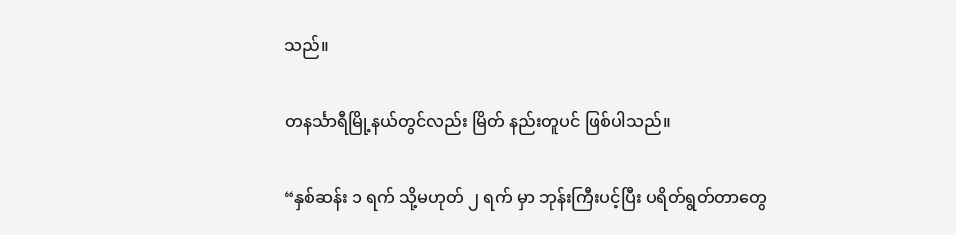သည်။

တနင်္သာရီမြို့နယ်တွင်လည်း မြိတ် နည်းတူပင် ဖြစ်ပါသည်။

“နှစ်ဆန်း ၁ ရက် သို့မဟုတ် ၂ ရက် မှာ ဘုန်းကြီးပင့်ပြီး ပရိတ်ရွတ်တာတွေ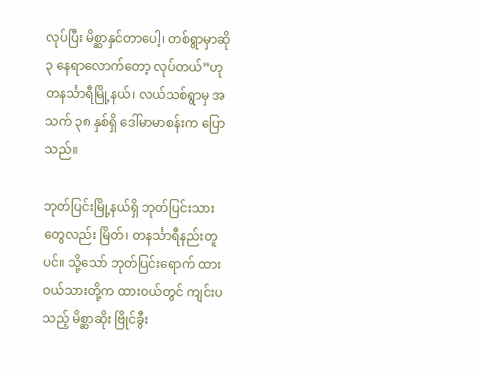လုပ်ပြီး မိစ္ဆာနှင်တာပေါ့၊ တစ်ရွာမှာဆို ၃ နေရာလောက်တော့ လုပ်တယ်”ဟု တနင်္သာရီမြို့နယ်၊ လယ်သစ်ရွာမှ အသက် ၃၈ နှစ်ရှိ ဒေါ်မာမာစန်းက ပြောသည်။

ဘုတ်ပြင်းမြို့နယ်ရှိ ဘုတ်ပြင်းသား တွေလည်း မြိတ်၊ တနင်္သာရီနည်းတူပင်။ သို့သော် ဘုတ်ပြင်းရောက် ထားဝယ်သားတို့က ထားဝယ်တွင် ကျင်းပသည့် မိစ္ဆာဆိုး ဗြိုင်ခွီး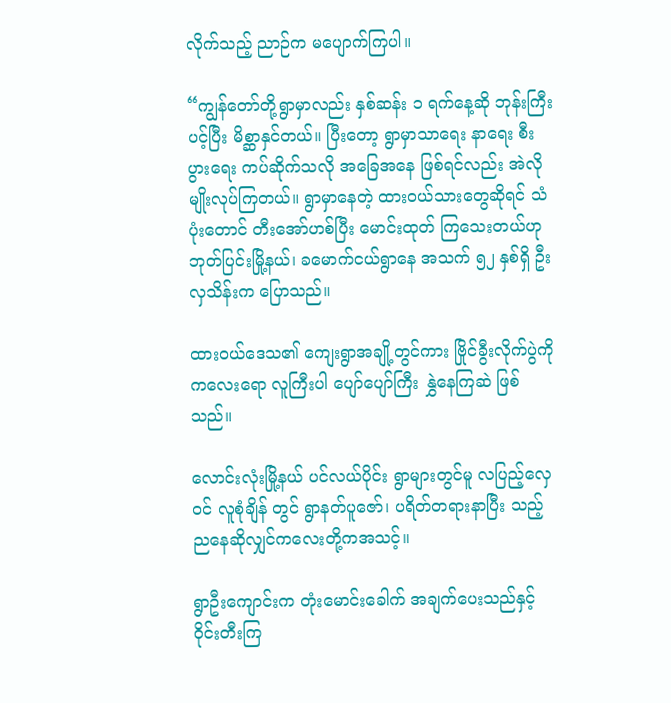လိုက်သည့် ညာဉ်က မပျောက်ကြပါ။

“ကျွန်တော်တို့ရွာမှာလည်း နှစ်ဆန်း ၁ ရက်နေ့ဆို ဘုန်းကြီးပင့်ပြီး မိစ္ဆာနှင်တယ်။ ပြီးတော့ ရွာမှာသာရေး နာရေး စီးပွားရေး ကပ်ဆိုက်သလို အခြေအနေ ဖြစ်ရင်လည်း အဲလိုမျိုးလုပ်ကြတယ်။ ရွာမှာနေတဲ့ ထားဝယ်သားတွေဆိုရင် သံပုံးတောင် တီးအော်ဟစ်ပြီး မောင်းထုတ် ကြသေးတယ်ဟု ဘုတ်ပြင်းမြို့နယ်၊ ခမောက်ငယ်ရွာနေ အသက် ၅၂ နှစ်ရှိ ဦးလှသိန်းက ပြောသည်။

ထားဝယ်ဒေသ၏ ကျေးရွာအချို့တွင်ကား ဗြိုင်ခွီးလိုက်ပွဲကို ကလေးရော လူကြီးပါ ပျော်ပျော်ကြီး နွှဲနေကြဆဲ ဖြစ်သည်။

လောင်းလုံးမြို့နယ် ပင်လယ်ပိုင်း ရွာများတွင်မူ လပြည့်လှေဝင် လူစုံချိန် တွင် ရွာနတ်ပူဇော်၊ ပရိတ်တရားနာပြီး သည့် ညနေဆိုလျှင်ကလေးတို့ကအသင့်။

ရွာဦးကျောင်းက တုံးမောင်းခေါက် အချက်ပေးသည်နှင့် ဝိုင်းတီးကြ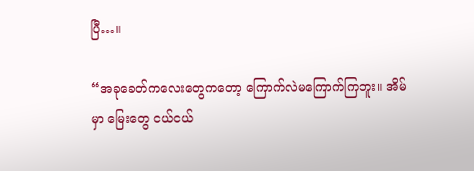ပြီ…။

“အခုခေတ်ကလေးတွေကတော့ ကြောက်လဲမကြောက်ကြဘူး။ အိမ်မှာ မြေးတွေ ငယ်ငယ်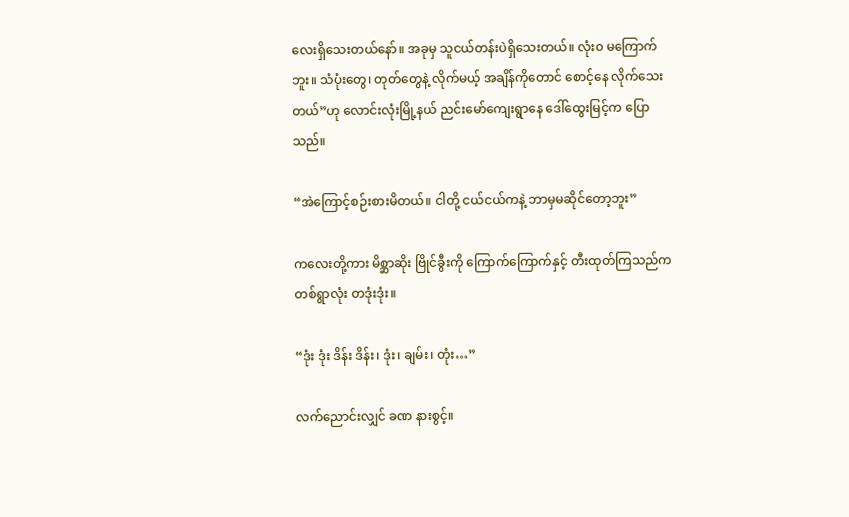လေးရှိသေးတယ်နော်။ အခုမှ သူငယ်တန်းပဲရှိသေးတယ်။ လုံး၀ မကြောက်ဘူး။ သံပုံးတွေ၊ တုတ်တွေနဲ့ လိုက်မယ့် အချိန်ကိုတောင် စောင့်နေ လိုက်သေးတယ်”ဟု လောင်းလုံးမြို့နယ် ညင်းမော်ကျေးရွာနေ ဒေါ်ထွေးမြင့်က ပြောသည်။

“အဲကြောင့်စဉ်းစားမိတယ်။ ငါတို့ ငယ်ငယ်ကနဲ့ ဘာမှမဆိုင်တော့ဘူး”

ကလေးတို့ကား မိစ္ဆာဆိုး ဗြိုင်ခွီးကို ကြောက်ကြောက်နှင့် တီးထုတ်ကြသည်က တစ်ရွာလုံး တဒုံးဒုံး။

“ဒုံး ဒုံး ဒိန်း ဒိန်း၊ ဒုံး၊ ချမ်း၊ တုံး…”

လက်ညောင်းလျှင် ခဏ နားစွင့်။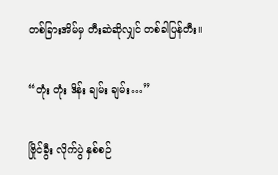တစ်ခြားအိမ်မှ တီးဆဲဆိုလျှင် တစ်ခါပြန်တီး။

“တုံး တုံး ဒိန်း ချမ်း ချမ်း…”

ဗြိုင်ခွီး လိုက်ပွဲ နှစ်စဉ်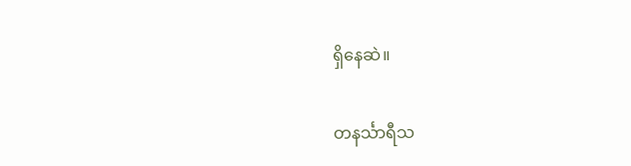ရှိနေဆဲ။

တနင်္သာရီသ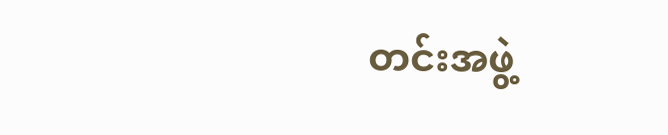တင်းအဖွဲ့